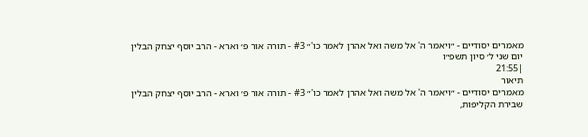מאמרים יסודיים - ״ויאמר ה' אל משה ואל אהרן לאמר כו'״ #3 - תורה אור פ׳ וארא - הרב יוסף יצחק הבלין
יום שני ל׳ סיון תשפ״ו
|21:55
תיאור
מאמרים יסודיים - ״ויאמר ה' אל משה ואל אהרן לאמר כו'״ #3 - תורה אור פ׳ וארא - הרב יוסף יצחק הבלין
שבירת הקליפות,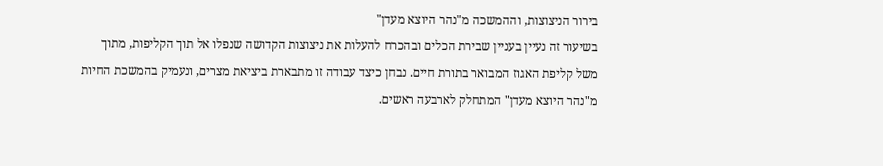בירור הניצוצות, וההמשכה מ"נהר היוצא מעדן"
בשיעור זה נעיין בעניין שבירת הכלים ובהכרח להעלות את ניצוצות הקדושה שנפלו אל תוך הקליפות, מתוך משל קליפת האגוז המבואר בתורת חיים. נבחן כיצד עבודה זו מתבארת ביציאת מצרים, ונעמיק בהמשכת החיות מ"נהר היוצא מעדן" המתחלק לארבעה ראשים.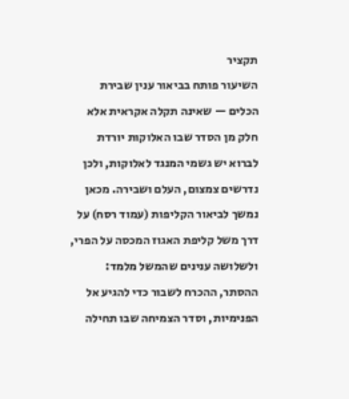תקציר
השיעור פותח בביאור ענין שבירת הכלים — שאינה תקלה אקראית אלא חלק מן הסדר שבו האלוקות יורדת לברוא יש גשמי המנגד לאלוקות, ולכן נדרשים צמצום, העלם ושבירה. מכאן נמשך לביאור הקליפות (עמוד רסח) על דרך משל קליפת האגוז המכסה על הפרי, ולשלושה ענינים שהמשל מלמד: ההסתר, ההכרח לשבור כדי להגיע אל הפנימיות, וסדר הצמיחה שבו תחילה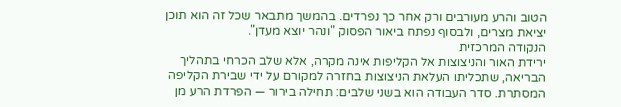הטוב והרע מעורבים ורק אחר כך נפרדים. בהמשך מתבאר שכל זה הוא תוכן יציאת מצרים, ולבסוף נפתח ביאור הפסוק "ונהר יוצא מעדן".
הנקודה המרכזית
ירידת האור והניצוצות אל הקליפות אינה מקרה, אלא שלב הכרחי בתהליך הבריאה, שתכליתו העלאת הניצוצות בחזרה למקורם על ידי שבירת הקליפה המסתרת. סדר העבודה הוא בשני שלבים: תחילה בירור — הפרדת הרע מן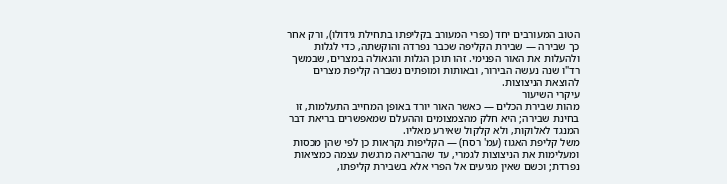הטוב המעורבים יחד (כפרי המעורב בקליפתו בתחילת גידולו), ורק אחר כך שבירה — שבירת הקליפה שכבר נפרדה והוקשתה, כדי לגלות ולהעלות את האור הפנימי. זהו תוכן הגלות והגאולה במצרים, שבמשך רד"ו שנה נעשה הבירור, ובאותות ומופתים נשברה קליפת מצרים להוצאת הניצוצות.
עיקרי השיעור
מהות שבירת הכלים — כאשר האור יורד באופן המחייב התעלמות, זו בחינת שבירה; היא חלק מהצמצומים וההעלם שמאפשרים בריאת דבר המנגד לאלוקות, ולא קלקול שאירע מאליו.
משל קליפת האגוז (עמ' רסח) — הקליפות נקראות כן לפי שהן מכסות ומעלימות את הניצוצות לגמרי, עד שהבריאה מרגשת עצמה כמציאות נפרדת; וכשם שאין מגיעים אל הפרי אלא בשבירת קליפתו,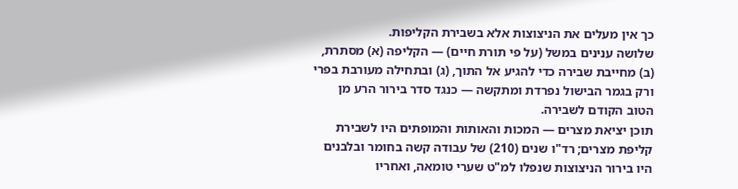כך אין מעלים את הניצוצות אלא בשבירת הקליפות.
שלושה ענינים במשל (על פי תורת חיים) — הקליפה (א) מסתרת, (ב) מחייבת שבירה כדי להגיע אל התוך, (ג) ובתחילה מעורבת בפרי ורק בגמר הבישול נפרדת ומתקשה — כנגד סדר בירור הרע מן הטוב הקודם לשבירה.
תוכן יציאת מצרים — המכות והאותות והמופתים היו לשבירת קליפת מצרים; רד"ו שנים (210) של עבודה קשה בחומר ובלבנים היו בירור הניצוצות שנפלו למ"ט שערי טומאה, ואחריו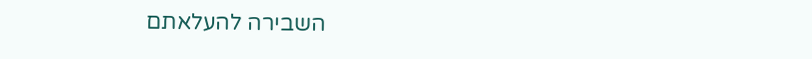השבירה להעלאתם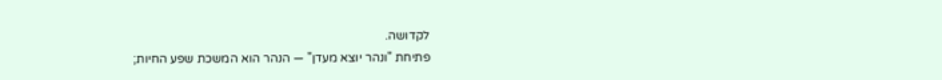לקדושה.
פתיחת "ונהר יוצא מעדן" — הנהר הוא המשכת שפע החיות;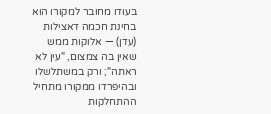בעודו מחובר למקורו הוא בחינת חכמה דאצילות (עדן) — אלוקות ממש שאין בה צמצום, "עין לא ראתה"; ורק במשתלשלו ובהיפרדו ממקורו מתחיל ההתחלקות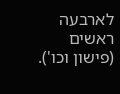לארבעה ראשים (פישון וכו').